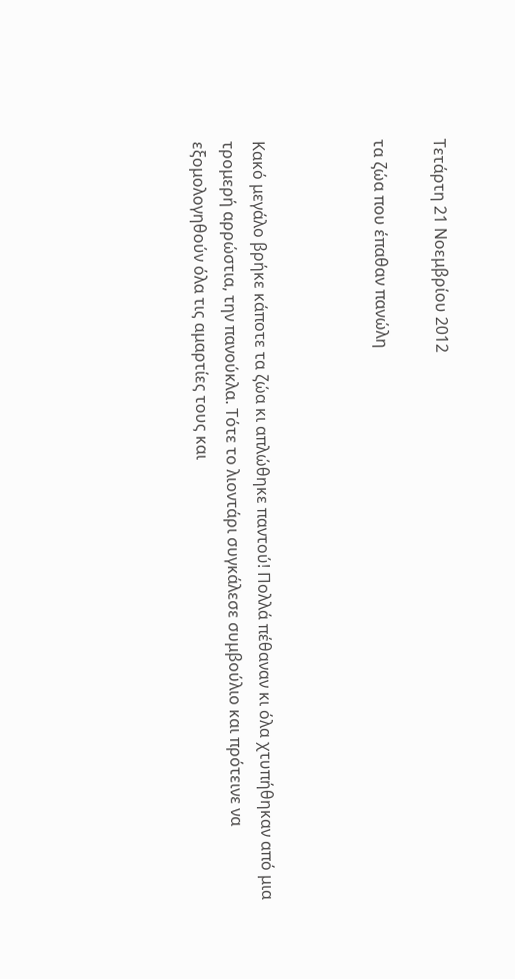Τετάρτη 21 Νοεμβρίου 2012

τα ζώα που έπαθαν πανώλη



Κακό μεγάλο βρήκε κάποτε τα ζώα κι απλώθηκε παντού! Πολλά πέθαναν κι όλα χτυπήθηκαν από μια τρομερή αρρώστια, την πανούκλα. Τότε το λιοντάρι συγκάλεσε συμβούλιο και πρότεινε να εξομολογηθούν όλα τις αμαρτίες τους και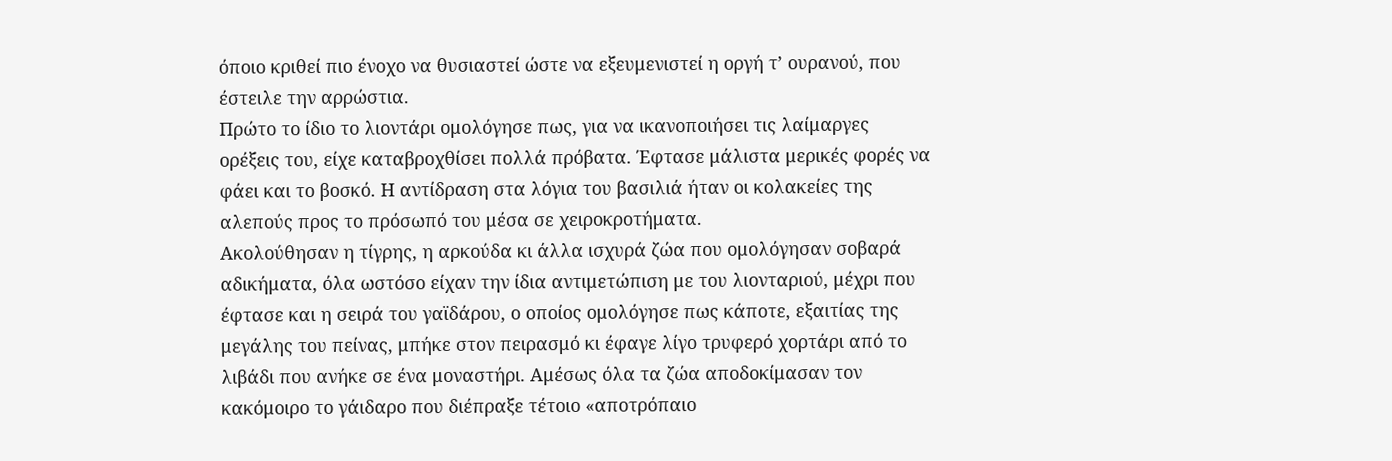όποιο κριθεί πιο ένοχο να θυσιαστεί ώστε να εξευμενιστεί η οργή τ’ ουρανού, που έστειλε την αρρώστια.
Πρώτο το ίδιο το λιοντάρι ομολόγησε πως, για να ικανοποιήσει τις λαίμαργες ορέξεις του, είχε καταβροχθίσει πολλά πρόβατα. Έφτασε μάλιστα μερικές φορές να φάει και το βοσκό. Η αντίδραση στα λόγια του βασιλιά ήταν οι κολακείες της αλεπούς προς το πρόσωπό του μέσα σε χειροκροτήματα.
Ακολούθησαν η τίγρης, η αρκούδα κι άλλα ισχυρά ζώα που ομολόγησαν σοβαρά αδικήματα, όλα ωστόσο είχαν την ίδια αντιμετώπιση με του λιονταριού, μέχρι που έφτασε και η σειρά του γαϊδάρου, ο οποίος ομολόγησε πως κάποτε, εξαιτίας της μεγάλης του πείνας, μπήκε στον πειρασμό κι έφαγε λίγο τρυφερό χορτάρι από το λιβάδι που ανήκε σε ένα μοναστήρι. Αμέσως όλα τα ζώα αποδοκίμασαν τον κακόμοιρο το γάιδαρο που διέπραξε τέτοιο «αποτρόπαιο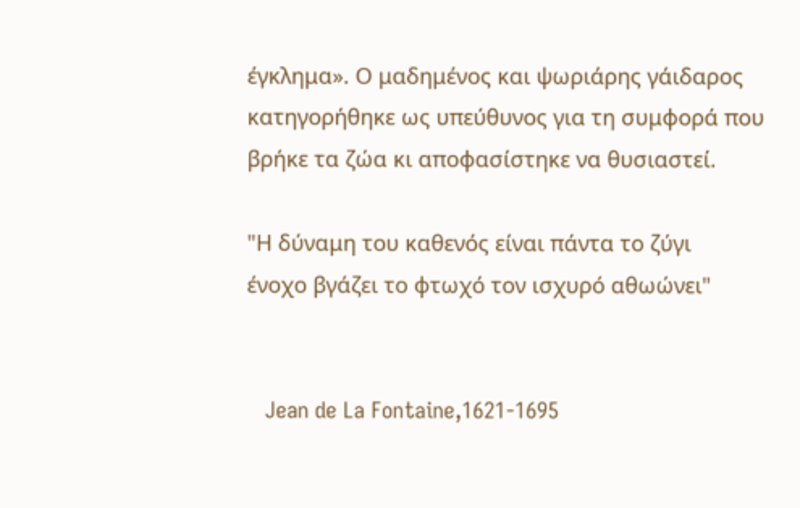έγκλημα». Ο μαδημένος και ψωριάρης γάιδαρος κατηγορήθηκε ως υπεύθυνος για τη συμφορά που βρήκε τα ζώα κι αποφασίστηκε να θυσιαστεί.

"Η δύναμη του καθενός είναι πάντα το ζύγι
ένοχο βγάζει το φτωχό τον ισχυρό αθωώνει"


   Jean de La Fontaine,1621-1695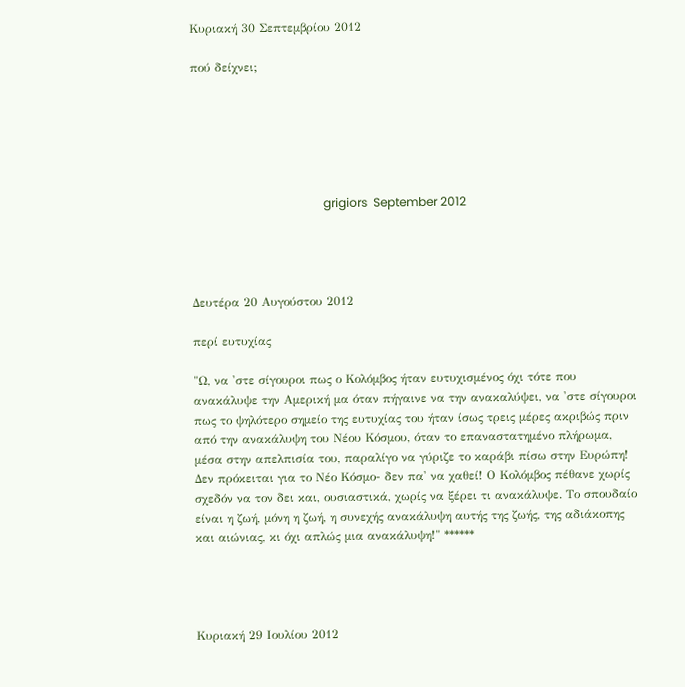Κυριακή 30 Σεπτεμβρίου 2012

πού δείχνει;






                                            grigiors  September 2012




Δευτέρα 20 Αυγούστου 2012

περί ευτυχίας

"Ω, να 'στε σίγουροι πως ο Κολόμβος ήταν ευτυχισμένος όχι τότε που ανακάλυψε την Αμερική μα όταν πήγαινε να την ανακαλύψει, να 'στε σίγουροι πως το ψηλότερο σημείο της ευτυχίας του ήταν ίσως τρεις μέρες ακριβώς πριν από την ανακάλυψη του Νέου Κόσμου, όταν το επαναστατημένο πλήρωμα, μέσα στην απελπισία του, παραλίγο να γύριζε το καράβι πίσω στην Ευρώπη! Δεν πρόκειται για το Νέο Κόσμο- δεν πα' να χαθεί! Ο Κολόμβος πέθανε χωρίς σχεδόν να τον δει και, ουσιαστικά, χωρίς να ξέρει τι ανακάλυψε. Το σπουδαίο είναι η ζωή, μόνη η ζωή, η συνεχής ανακάλυψη αυτής της ζωής, της αδιάκοπης και αιώνιας, κι όχι απλώς μια ανακάλυψη!" ******




Κυριακή 29 Ιουλίου 2012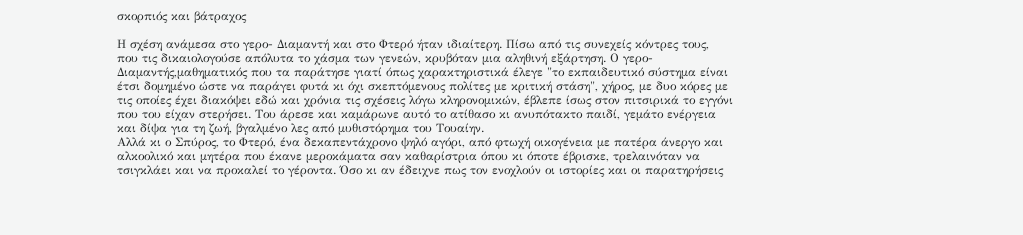σκορπιός και βάτραχος

Η σχέση ανάμεσα στο γερο- Διαμαντή και στο Φτερό ήταν ιδιαίτερη. Πίσω από τις συνεχείς κόντρες τους, που τις δικαιολογούσε απόλυτα το χάσμα των γενεών, κρυβόταν μια αληθινή εξάρτηση. Ο γερο- Διαμαντής,μαθηματικός που τα παράτησε γιατί όπως χαρακτηριστικά έλεγε "το εκπαιδευτικό σύστημα είναι έτσι δομημένο ώστε να παράγει φυτά κι όχι σκεπτόμενους πολίτες με κριτική στάση", χήρος, με δυο κόρες με τις οποίες έχει διακόψει εδώ και χρόνια τις σχέσεις λόγω κληρονομικών, έβλεπε ίσως στον πιτσιρικά το εγγόνι που του είχαν στερήσει. Του άρεσε και καμάρωνε αυτό το ατίθασο κι ανυπότακτο παιδί, γεμάτο ενέργεια και δίψα για τη ζωή, βγαλμένο λες από μυθιστόρημα του Τουαίην.
Αλλά κι ο Σπύρος, το Φτερό, ένα δεκαπεντάχρονο ψηλό αγόρι, από φτωχή οικογένεια με πατέρα άνεργο και αλκοολικό και μητέρα που έκανε μεροκάματα σαν καθαρίστρια όπου κι όποτε έβρισκε, τρελαινόταν να τσιγκλάει και να προκαλεί το γέροντα. Όσο κι αν έδειχνε πως τον ενοχλούν οι ιστορίες και οι παρατηρήσεις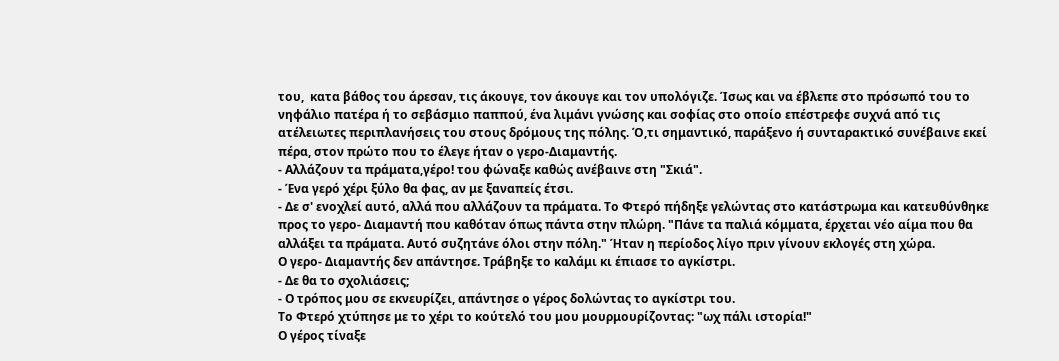του,  κατα βάθος του άρεσαν, τις άκουγε, τον άκουγε και τον υπολόγιζε. Ίσως και να έβλεπε στο πρόσωπό του το νηφάλιο πατέρα ή το σεβάσμιο παππού, ένα λιμάνι γνώσης και σοφίας στο οποίο επέστρεφε συχνά από τις ατέλειωτες περιπλανήσεις του στους δρόμους της πόλης. Ό,τι σημαντικό, παράξενο ή συνταρακτικό συνέβαινε εκεί πέρα, στον πρώτο που το έλεγε ήταν ο γερο-Διαμαντής.
- Αλλάζουν τα πράματα,γέρο! του φώναξε καθώς ανέβαινε στη "Σκιά".
- Ένα γερό χέρι ξύλο θα φας, αν με ξαναπείς έτσι.
- Δε σ' ενοχλεί αυτό, αλλά που αλλάζουν τα πράματα. Το Φτερό πήδηξε γελώντας στο κατάστρωμα και κατευθύνθηκε προς το γερο- Διαμαντή που καθόταν όπως πάντα στην πλώρη. "Πάνε τα παλιά κόμματα, έρχεται νέο αίμα που θα αλλάξει τα πράματα. Αυτό συζητάνε όλοι στην πόλη." Ήταν η περίοδος λίγο πριν γίνουν εκλογές στη χώρα.
Ο γερο- Διαμαντής δεν απάντησε. Τράβηξε το καλάμι κι έπιασε το αγκίστρι.
- Δε θα το σχολιάσεις;
- Ο τρόπος μου σε εκνευρίζει, απάντησε ο γέρος δολώντας το αγκίστρι του.
Το Φτερό χτύπησε με το χέρι το κούτελό του μου μουρμουρίζοντας: "ωχ πάλι ιστορία!"
Ο γέρος τίναξε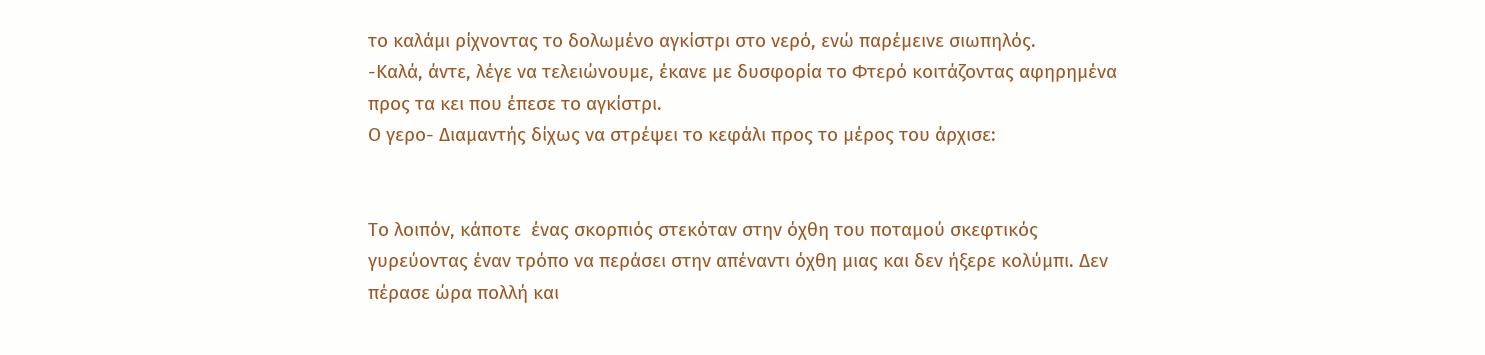το καλάμι ρίχνοντας το δολωμένο αγκίστρι στο νερό, ενώ παρέμεινε σιωπηλός.
-Καλά, άντε, λέγε να τελειώνουμε, έκανε με δυσφορία το Φτερό κοιτάζοντας αφηρημένα προς τα κει που έπεσε το αγκίστρι.
Ο γερο- Διαμαντής δίχως να στρέψει το κεφάλι προς το μέρος του άρχισε:


Το λοιπόν, κάποτε  ένας σκορπιός στεκόταν στην όχθη του ποταμού σκεφτικός γυρεύοντας έναν τρόπο να περάσει στην απέναντι όχθη μιας και δεν ήξερε κολύμπι. Δεν πέρασε ώρα πολλή και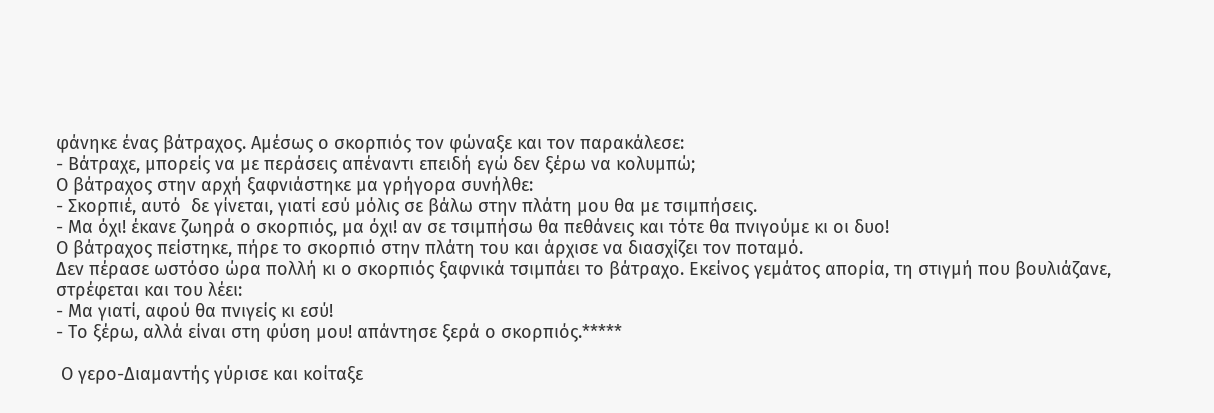φάνηκε ένας βάτραχος. Αμέσως ο σκορπιός τον φώναξε και τον παρακάλεσε:
- Βάτραχε, μπορείς να με περάσεις απέναντι επειδή εγώ δεν ξέρω να κολυμπώ;
Ο βάτραχος στην αρχή ξαφνιάστηκε μα γρήγορα συνήλθε:
- Σκορπιέ, αυτό  δε γίνεται, γιατί εσύ μόλις σε βάλω στην πλάτη μου θα με τσιμπήσεις.
- Μα όχι! έκανε ζωηρά ο σκορπιός, μα όχι! αν σε τσιμπήσω θα πεθάνεις και τότε θα πνιγούμε κι οι δυο!
Ο βάτραχος πείστηκε, πήρε το σκορπιό στην πλάτη του και άρχισε να διασχίζει τον ποταμό.
Δεν πέρασε ωστόσο ώρα πολλή κι ο σκορπιός ξαφνικά τσιμπάει το βάτραχο. Εκείνος γεμάτος απορία, τη στιγμή που βουλιάζανε, στρέφεται και του λέει:
- Μα γιατί, αφού θα πνιγείς κι εσύ!
- Το ξέρω, αλλά είναι στη φύση μου! απάντησε ξερά ο σκορπιός.*****

 Ο γερο-Διαμαντής γύρισε και κοίταξε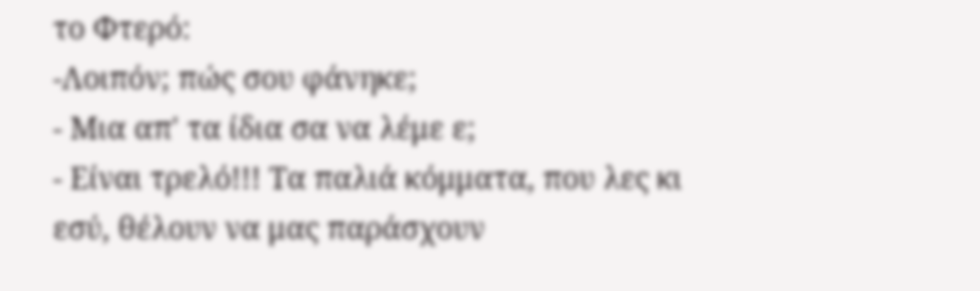το Φτερό:
-Λοιπόν; πώς σου φάνηκε;
- Μια απ' τα ίδια σα να λέμε ε;
- Είναι τρελό!!! Τα παλιά κόμματα, που λες κι εσύ, θέλουν να μας παράσχουν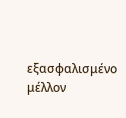εξασφαλισμένο μέλλον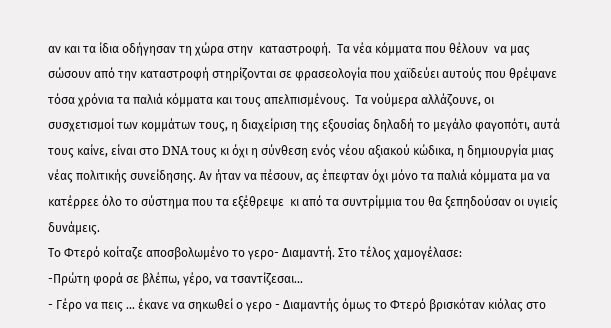αν και τα ίδια οδήγησαν τη χώρα στην  καταστροφή.  Τα νέα κόμματα που θέλουν  να μας σώσουν από την καταστροφή στηρίζονται σε φρασεολογία που χαϊδεύει αυτούς που θρέψανε τόσα χρόνια τα παλιά κόμματα και τους απελπισμένους.  Τα νούμερα αλλάζουνε, οι συσχετισμοί των κομμάτων τους, η διαχείριση της εξουσίας δηλαδή το μεγάλο φαγοπότι, αυτά τους καίνε, είναι στο DNA τους κι όχι η σύνθεση ενός νέου αξιακού κώδικα, η δημιουργία μιας νέας πολιτικής συνείδησης. Αν ήταν να πέσουν, ας έπεφταν όχι μόνο τα παλιά κόμματα μα να κατέρρεε όλο το σύστημα που τα εξέθρεψε  κι από τα συντρίμμια του θα ξεπηδούσαν οι υγιείς δυνάμεις.
Το Φτερό κοίταζε αποσβολωμένο το γερο- Διαμαντή. Στο τέλος χαμογέλασε:
-Πρώτη φορά σε βλέπω, γέρο, να τσαντίζεσαι...
- Γέρο να πεις ... έκανε να σηκωθεί ο γερο - Διαμαντής όμως το Φτερό βρισκόταν κιόλας στο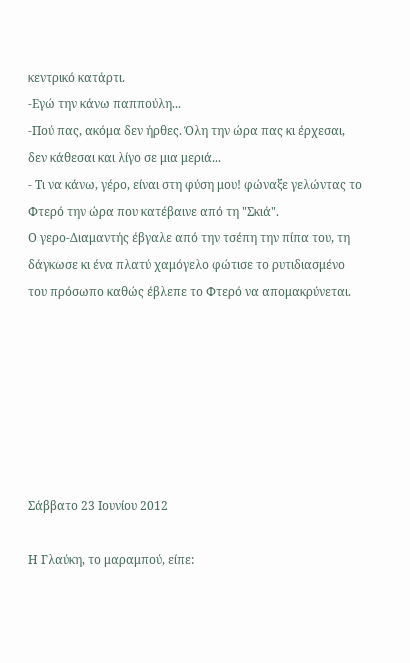κεντρικό κατάρτι.
-Εγώ την κάνω παππούλη...
-Πού πας, ακόμα δεν ήρθες. Όλη την ώρα πας κι έρχεσαι, δεν κάθεσαι και λίγο σε μια μεριά...
- Τι να κάνω, γέρο, είναι στη φύση μου! φώναξε γελώντας το Φτερό την ώρα που κατέβαινε από τη "Σκιά".
Ο γερο-Διαμαντής έβγαλε από την τσέπη την πίπα του, τη δάγκωσε κι ένα πλατύ χαμόγελο φώτισε το ρυτιδιασμένο του πρόσωπο καθώς έβλεπε το Φτερό να απομακρύνεται.







Σάββατο 23 Ιουνίου 2012

Η Γλαύκη, το μαραμπού, είπε: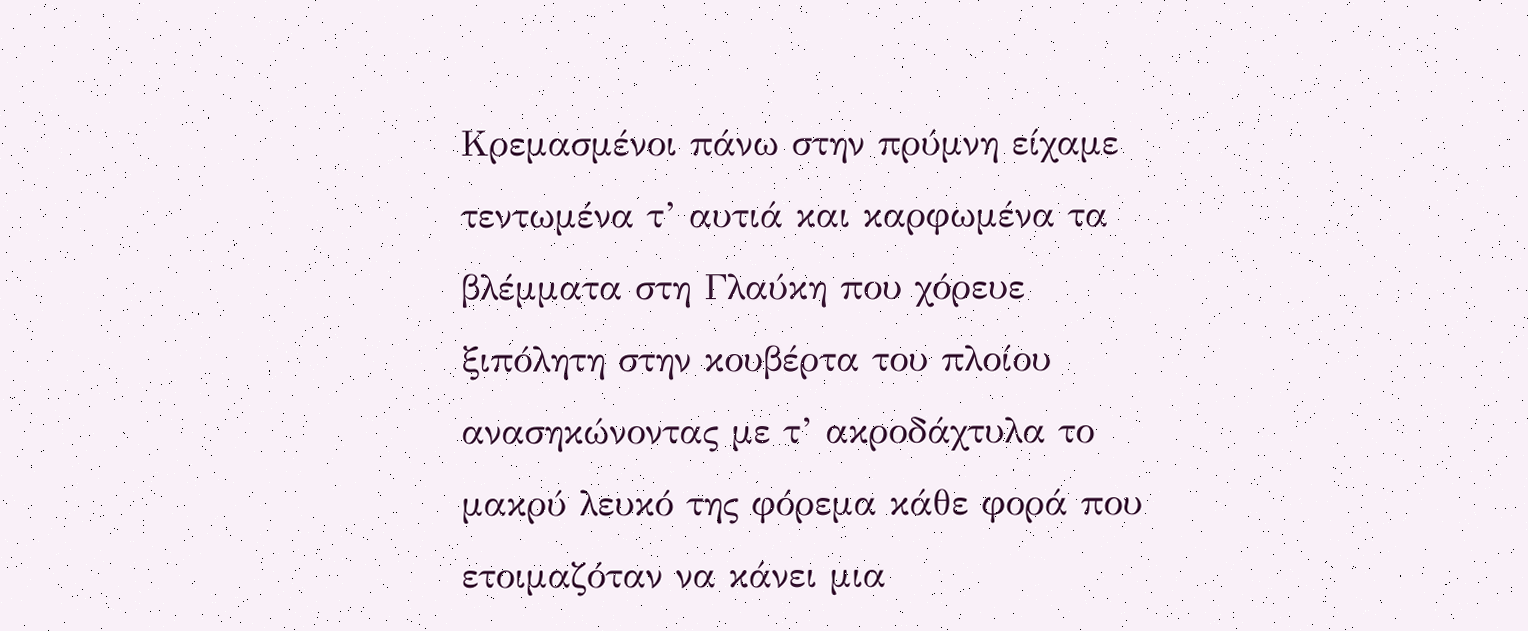Κρεμασμένοι πάνω στην πρύμνη είχαμε τεντωμένα τ’ αυτιά και καρφωμένα τα βλέμματα στη Γλαύκη που χόρευε ξιπόλητη στην κουβέρτα του πλοίου ανασηκώνοντας με τ’ ακροδάχτυλα το μακρύ λευκό της φόρεμα κάθε φορά που ετοιμαζόταν να κάνει μια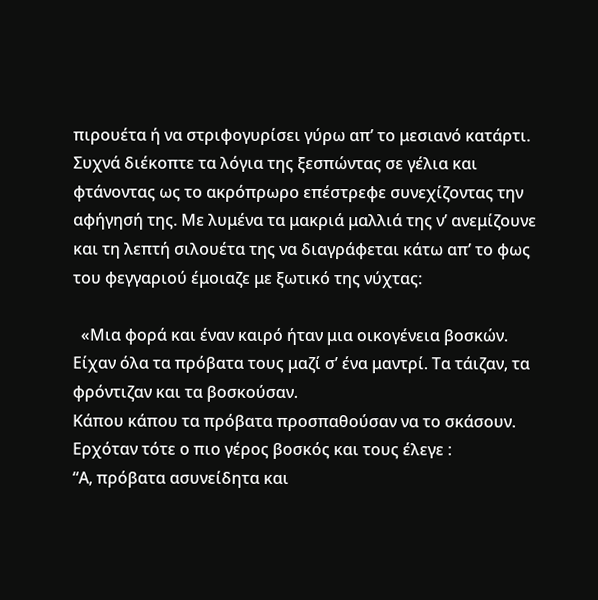πιρουέτα ή να στριφογυρίσει γύρω απ’ το μεσιανό κατάρτι. Συχνά διέκοπτε τα λόγια της ξεσπώντας σε γέλια και φτάνοντας ως το ακρόπρωρο επέστρεφε συνεχίζοντας την αφήγησή της. Με λυμένα τα μακριά μαλλιά της ν’ ανεμίζουνε και τη λεπτή σιλουέτα της να διαγράφεται κάτω απ’ το φως του φεγγαριού έμοιαζε με ξωτικό της νύχτας:

  «Μια φορά και έναν καιρό ήταν μια οικογένεια βοσκών. Είχαν όλα τα πρόβατα τους μαζί σ’ ένα μαντρί. Τα τάιζαν, τα φρόντιζαν και τα βοσκούσαν.
Κάπου κάπου τα πρόβατα προσπαθούσαν να το σκάσουν.
Ερχόταν τότε ο πιο γέρος βοσκός και τους έλεγε :
“Α, πρόβατα ασυνείδητα και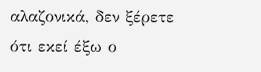αλαζονικά, δεν ξέρετε ότι εκεί έξω ο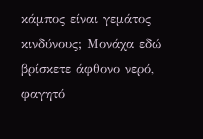κάμπος είναι γεμάτος κινδύνους; Μονάχα εδώ βρίσκετε άφθονο νερό, φαγητό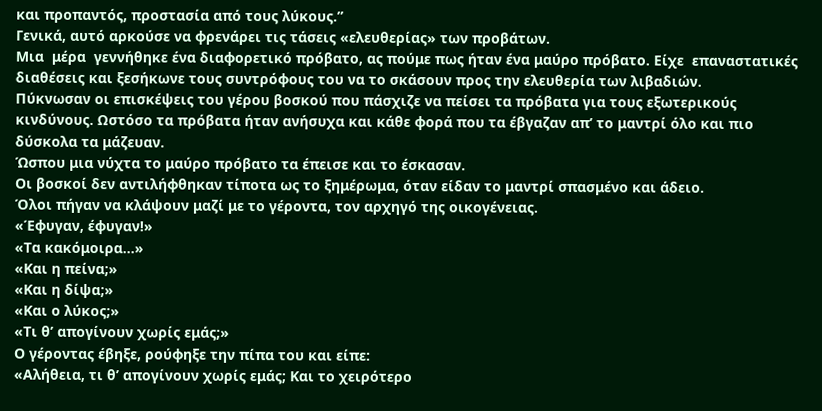και προπαντός, προστασία από τους λύκους.”
Γενικά, αυτό αρκούσε να φρενάρει τις τάσεις «ελευθερίας» των προβάτων.
Μια  μέρα  γεννήθηκε ένα διαφορετικό πρόβατο, ας πούμε πως ήταν ένα μαύρο πρόβατο. Είχε  επαναστατικές διαθέσεις και ξεσήκωνε τους συντρόφους του να το σκάσουν προς την ελευθερία των λιβαδιών.
Πύκνωσαν οι επισκέψεις του γέρου βοσκού που πάσχιζε να πείσει τα πρόβατα για τους εξωτερικούς κινδύνους. Ωστόσο τα πρόβατα ήταν ανήσυχα και κάθε φορά που τα έβγαζαν απ’ το μαντρί όλο και πιο δύσκολα τα μάζευαν.
Ώσπου μια νύχτα το μαύρο πρόβατο τα έπεισε και το έσκασαν.
Οι βοσκοί δεν αντιλήφθηκαν τίποτα ως το ξημέρωμα, όταν είδαν το μαντρί σπασμένο και άδειο.
Όλοι πήγαν να κλάψουν μαζί με το γέροντα, τον αρχηγό της οικογένειας.
«Έφυγαν, έφυγαν!»
«Τα κακόμοιρα…»
«Και η πείνα;»
«Και η δίψα;»
«Και ο λύκος;»
«Τι θ’ απογίνουν χωρίς εμάς;»
Ο γέροντας έβηξε, ρούφηξε την πίπα του και είπε:
«Αλήθεια, τι θ’ απογίνουν χωρίς εμάς; Και το χειρότερο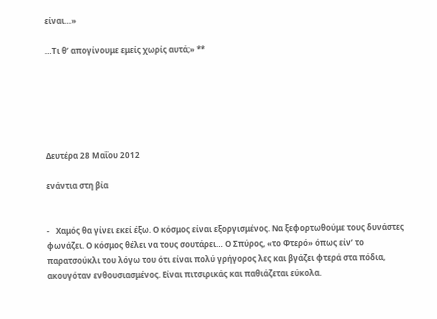είναι…»

…Τι θ’ απογίνουμε εμείς χωρίς αυτά;» **






Δευτέρα 28 Μαΐου 2012

ενάντια στη βία


-   Χαμός θα γίνει εκεί έξω. Ο κόσμος είναι εξοργισμένος. Να ξεφορτωθούμε τους δυνάστες φωνάζει. Ο κόσμος θέλει να τους σουτάρει… Ο Σπύρος, «το Φτερό» όπως είν’ το παρατσούκλι του λόγω του ότι είναι πολύ γρήγορος λες και βγάζει φτερά στα πόδια,  ακουγόταν ενθουσιασμένος. Είναι πιτσιρικάς και παθιάζεται εύκολα.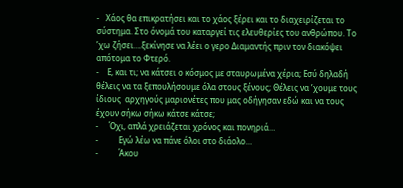-   Χάος θα επικρατήσει και το χάος ξέρει και το διαχειρίζεται το σύστημα. Στο όνομά του καταργεί τις ελευθερίες του ανθρώπου. Το ’χω ζήσει….ξεκίνησε να λέει ο γερο Διαμαντής πριν τον διακόψει απότομα το Φτερό.
-    Ε, και τι; να κάτσει ο κόσμος με σταυρωμένα χέρια; Εσύ δηλαδή θέλεις να τα ξεπουλήσουμε όλα στους ξένους; Θέλεις να ’χουμε τους ίδιους  αρχηγούς μαριονέτες που μας οδήγησαν εδώ και να τους έχουν σήκω σήκω κάτσε κάτσε;
-     Όχι, απλά χρειάζεται χρόνος και πονηριά…
-          Εγώ λέω να πάνε όλοι στο διάολο…
-          Άκου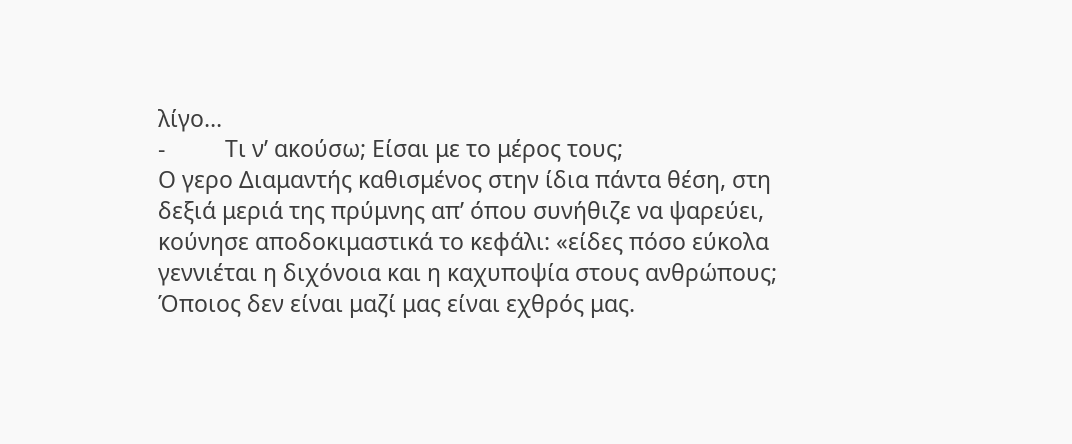λίγο…
-          Τι ν’ ακούσω; Είσαι με το μέρος τους;
Ο γερο Διαμαντής καθισμένος στην ίδια πάντα θέση, στη δεξιά μεριά της πρύμνης απ’ όπου συνήθιζε να ψαρεύει, κούνησε αποδοκιμαστικά το κεφάλι: «είδες πόσο εύκολα γεννιέται η διχόνοια και η καχυποψία στους ανθρώπους; Όποιος δεν είναι μαζί μας είναι εχθρός μας.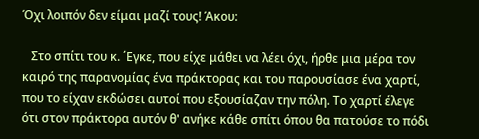Όχι λοιπόν δεν είμαι μαζί τους! Άκου:

   Στο σπίτι του κ. ΄Εγκε, που είχε μάθει να λέει όχι, ήρθε μια μέρα τον καιρό της παρανομίας ένα πράκτορας και του παρουσίασε ένα χαρτί, που το είχαν εκδώσει αυτοί που εξουσίαζαν την πόλη. Το χαρτί έλεγε ότι στον πράκτορα αυτόν θ' ανήκε κάθε σπίτι όπου θα πατούσε το πόδι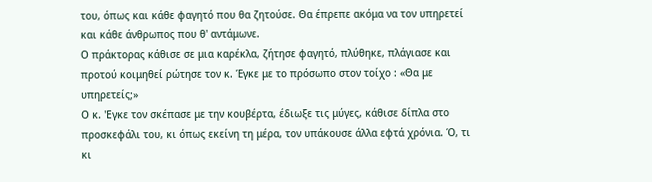του, όπως και κάθε φαγητό που θα ζητούσε. Θα έπρεπε ακόμα να τον υπηρετεί και κάθε άνθρωπος που θ' αντάμωνε.
Ο πράκτορας κάθισε σε μια καρέκλα, ζήτησε φαγητό, πλύθηκε, πλάγιασε και προτού κοιμηθεί ρώτησε τον κ. Έγκε με το πρόσωπο στον τοίχο : «Θα με υπηρετείς;»
Ο κ. 'Εγκε τον σκέπασε με την κουβέρτα, έδιωξε τις μύγες, κάθισε δίπλα στο προσκεφάλι του, κι όπως εκείνη τη μέρα, τον υπάκουσε άλλα εφτά χρόνια. Ό, τι κι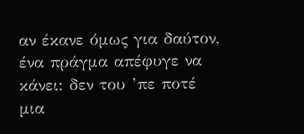αν έκανε όμως για δαύτον, ένα πράγμα απέφυγε να κάνει: δεν του ’πε ποτέ μια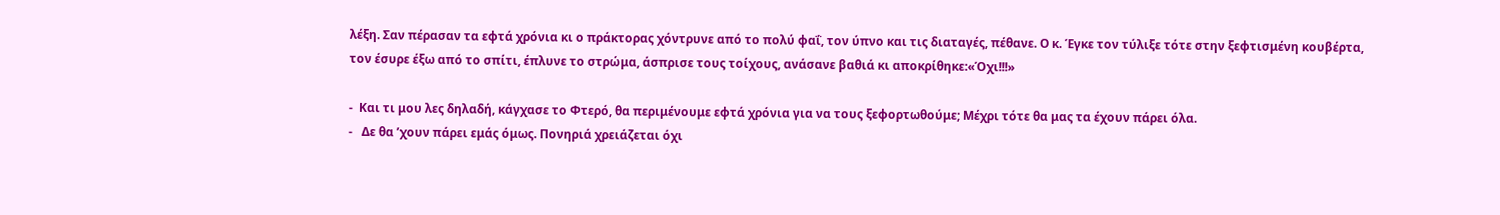λέξη. Σαν πέρασαν τα εφτά χρόνια κι ο πράκτορας χόντρυνε από το πολύ φαΐ, τον ύπνο και τις διαταγές, πέθανε. Ο κ. Έγκε τον τύλιξε τότε στην ξεφτισμένη κουβέρτα, τον έσυρε έξω από το σπίτι, έπλυνε το στρώμα, άσπρισε τους τοίχους, ανάσανε βαθιά κι αποκρίθηκε:«Όχι!!!»

-  Και τι μου λες δηλαδή, κάγχασε το Φτερό, θα περιμένουμε εφτά χρόνια για να τους ξεφορτωθούμε; Μέχρι τότε θα μας τα έχουν πάρει όλα.
-   Δε θα ’χουν πάρει εμάς όμως. Πονηριά χρειάζεται όχι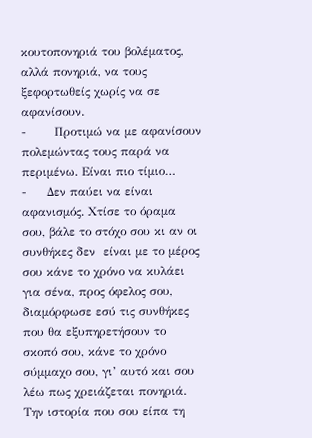κουτοπονηριά του βολέματος, αλλά πονηριά, να τους ξεφορτωθείς χωρίς να σε αφανίσουν.
-       Προτιμώ να με αφανίσουν πολεμώντας τους παρά να περιμένω. Είναι πιο τίμιο…
-     Δεν παύει να είναι αφανισμός. Χτίσε το όραμα σου, βάλε το στόχο σου κι αν οι συνθήκες δεν  είναι με το μέρος σου κάνε το χρόνο να κυλάει για σένα, προς όφελος σου, διαμόρφωσε εσύ τις συνθήκες που θα εξυπηρετήσουν το σκοπό σου, κάνε το χρόνο σύμμαχο σου, γι’ αυτό και σου λέω πως χρειάζεται πονηριά.
Την ιστορία που σου είπα τη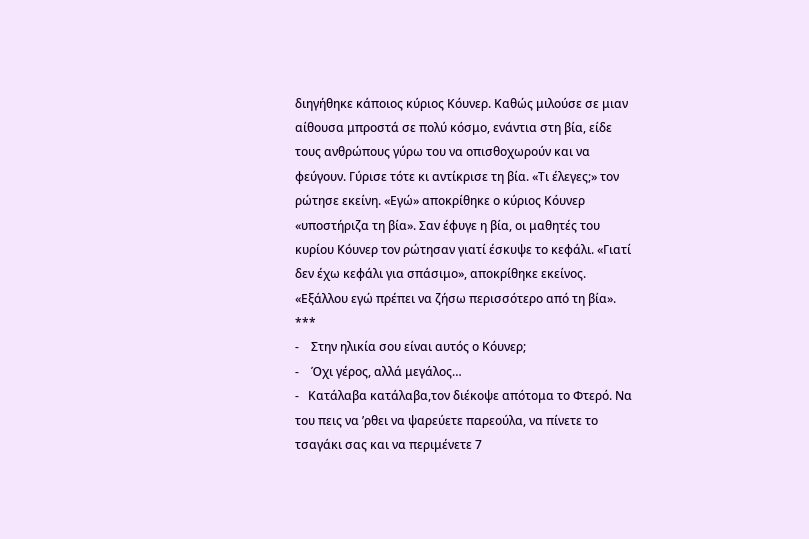διηγήθηκε κάποιος κύριος Κόυνερ. Καθώς μιλούσε σε μιαν αίθουσα μπροστά σε πολύ κόσμο, ενάντια στη βία, είδε τους ανθρώπους γύρω του να οπισθοχωρούν και να φεύγουν. Γύρισε τότε κι αντίκρισε τη βία. «Τι έλεγες;» τον ρώτησε εκείνη. «Εγώ» αποκρίθηκε ο κύριος Κόυνερ «υποστήριζα τη βία». Σαν έφυγε η βία, οι μαθητές του κυρίου Κόυνερ τον ρώτησαν γιατί έσκυψε το κεφάλι. «Γιατί δεν έχω κεφάλι για σπάσιμο», αποκρίθηκε εκείνος. «Εξάλλου εγώ πρέπει να ζήσω περισσότερο από τη βία». ***
-    Στην ηλικία σου είναι αυτός ο Κόυνερ;
-    Όχι γέρος, αλλά μεγάλος…
-   Κατάλαβα κατάλαβα,τον διέκοψε απότομα το Φτερό. Να του πεις να ’ρθει να ψαρεύετε παρεούλα, να πίνετε το τσαγάκι σας και να περιμένετε 7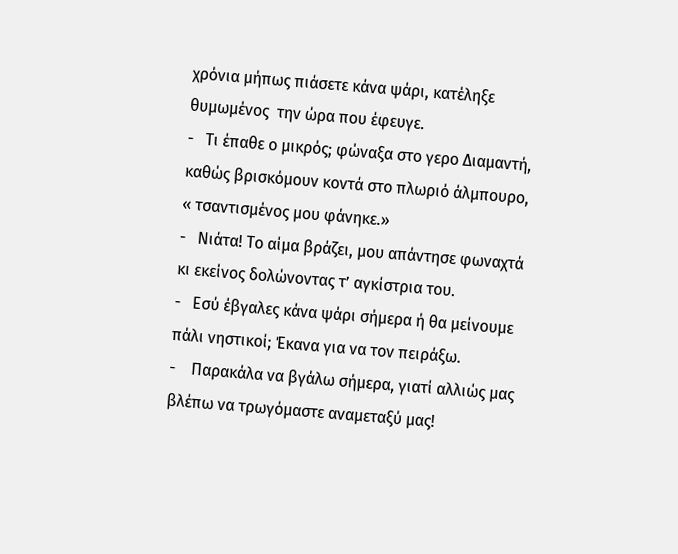χρόνια μήπως πιάσετε κάνα ψάρι, κατέληξε θυμωμένος  την ώρα που έφευγε.
-   Τι έπαθε ο μικρός; φώναξα στο γερο Διαμαντή, καθώς βρισκόμουν κοντά στο πλωριό άλμπουρο, « τσαντισμένος μου φάνηκε.»
-   Νιάτα! Το αίμα βράζει, μου απάντησε φωναχτά κι εκείνος δολώνοντας τ’ αγκίστρια του.
-   Εσύ έβγαλες κάνα ψάρι σήμερα ή θα μείνουμε πάλι νηστικοί; Έκανα για να τον πειράξω.
-    Παρακάλα να βγάλω σήμερα, γιατί αλλιώς μας βλέπω να τρωγόμαστε αναμεταξύ μας!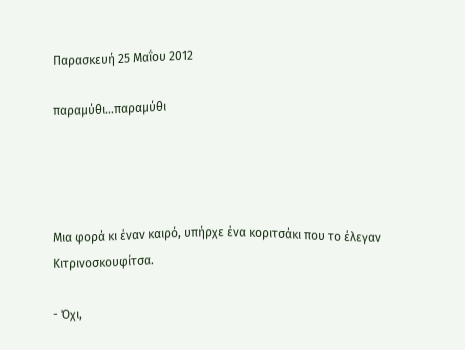Παρασκευή 25 Μαΐου 2012

παραμύθι...παραμύθι




Μια φορά κι έναν καιρό, υπήρχε ένα κοριτσάκι που το έλεγαν Κιτρινοσκουφίτσα.

- Όχι,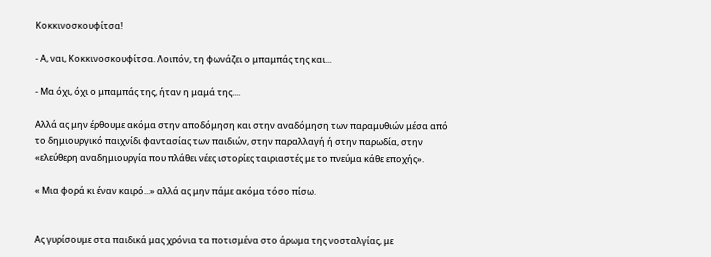Κοκκινοσκουφίτσα!

- Α, ναι, Κοκκινοσκουφίτσα. Λοιπόν, τη φωνάζει ο μπαμπάς της και...

- Μα όχι, όχι ο μπαμπάς της, ήταν η μαμά της....

Αλλά ας μην έρθουμε ακόμα στην αποδόμηση και στην αναδόμηση των παραμυθιών μέσα από το δημιουργικό παιχνίδι φαντασίας των παιδιών, στην παραλλαγή ή στην παρωδία, στην «ελεύθερη αναδημιουργία που πλάθει νέες ιστορίες ταιριαστές με το πνεύμα κάθε εποχής».

« Μια φορά κι έναν καιρό...» αλλά ας μην πάμε ακόμα τόσο πίσω.


Ας γυρίσουμε στα παιδικά μας χρόνια τα ποτισμένα στο άρωμα της νοσταλγίας, με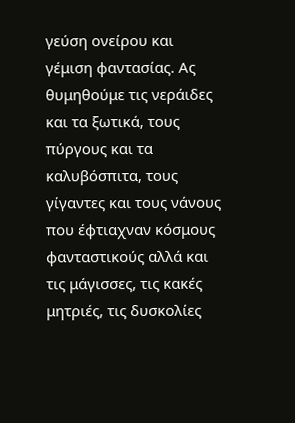γεύση ονείρου και γέμιση φαντασίας. Ας θυμηθούμε τις νεράιδες και τα ξωτικά, τους πύργους και τα καλυβόσπιτα, τους γίγαντες και τους νάνους που έφτιαχναν κόσμους φανταστικούς αλλά και τις μάγισσες, τις κακές μητριές, τις δυσκολίες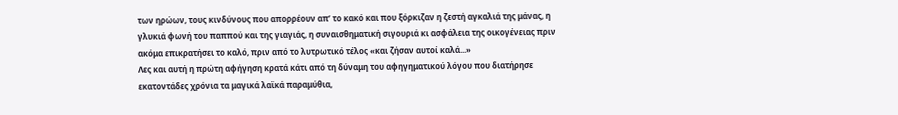των ηρώων, τους κινδύνους που απορρέουν απ’ το κακό και που ξόρκιζαν η ζεστή αγκαλιά της μάνας, η γλυκιά φωνή του παππού και της γιαγιάς, η συναισθηματική σιγουριά κι ασφάλεια της οικογένειας πριν ακόμα επικρατήσει το καλό, πριν από το λυτρωτικό τέλος «και ζήσαν αυτοί καλά...»
Λες και αυτή η πρώτη αφήγηση κρατά κάτι από τη δύναμη του αφηγηματικού λόγου που διατήρησε εκατοντάδες χρόνια τα μαγικά λαϊκά παραμύθια,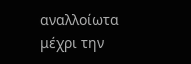αναλλοίωτα μέχρι την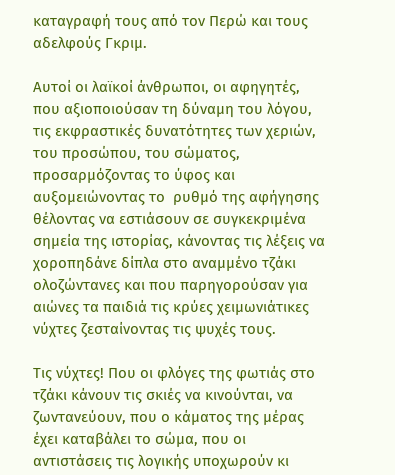καταγραφή τους από τον Περώ και τους αδελφούς Γκριμ.

Αυτοί οι λαϊκοί άνθρωποι, οι αφηγητές, που αξιοποιούσαν τη δύναμη του λόγου, τις εκφραστικές δυνατότητες των χεριών, του προσώπου, του σώματος, προσαρμόζοντας το ύφος και αυξομειώνοντας το  ρυθμό της αφήγησης θέλοντας να εστιάσουν σε συγκεκριμένα σημεία της ιστορίας, κάνοντας τις λέξεις να χοροπηδάνε δίπλα στο αναμμένο τζάκι ολοζώντανες και που παρηγορούσαν για αιώνες τα παιδιά τις κρύες χειμωνιάτικες νύχτες ζεσταίνοντας τις ψυχές τους.

Τις νύχτες! Που οι φλόγες της φωτιάς στο τζάκι κάνουν τις σκιές να κινούνται, να ζωντανεύουν, που ο κάματος της μέρας έχει καταβάλει το σώμα, που οι αντιστάσεις τις λογικής υποχωρούν κι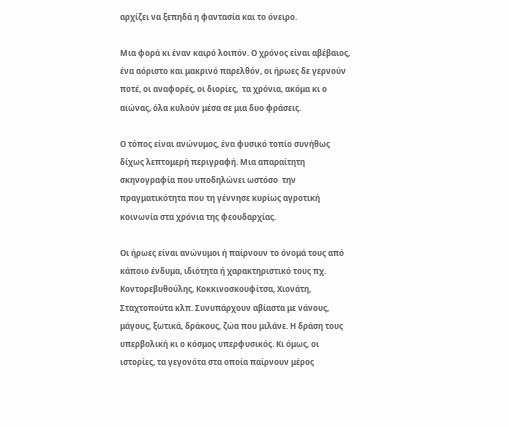αρχίζει να ξεπηδά η φαντασία και το όνειρο.

Μια φορά κι έναν καιρό λοιπόν. Ο χρόνος είναι αβέβαιος, ένα αόριστο και μακρινό παρελθόν, οι ήρωες δε γερνούν ποτέ, οι αναφορές, οι διορίες,  τα χρόνια, ακόμα κι ο αιώνας, όλα κυλούν μέσα σε μια δυο φράσεις.

Ο τόπος είναι ανώνυμος, ένα φυσικό τοπίο συνήθως δίχως λεπτομερή περιγραφή. Μια απαραίτητη σκηνογραφία που υποδηλώνει ωστόσο  την πραγματικότητα που τη γέννησε κυρίως αγροτική κοινωνία στα χρόνια της φεουδαρχίας.

Οι ήρωες είναι ανώνυμοι ή παίρνουν το όνομά τους από κάποιο ένδυμα, ιδιότητα ή χαρακτηριστικό τους πχ. Κοντορεβυθούλης, Κοκκινοσκουφίτσα, Χιονάτη, Σταχτοπούτα κλπ. Συνυπάρχουν αβίαστα με νάνους, μάγους, ξωτικά, δράκους, ζώα που μιλάνε. Η δράση τους υπερβολική κι ο κόσμος υπερφυσικός. Κι όμως, οι ιστορίες, τα γεγονότα στα οποία παίρνουν μέρος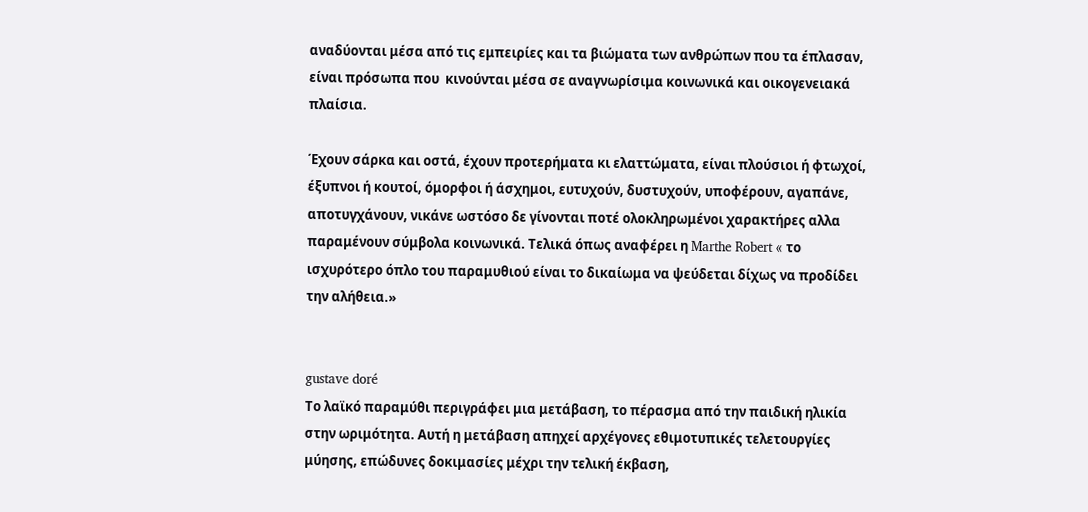αναδύονται μέσα από τις εμπειρίες και τα βιώματα των ανθρώπων που τα έπλασαν, είναι πρόσωπα που  κινούνται μέσα σε αναγνωρίσιμα κοινωνικά και οικογενειακά πλαίσια.

Έχουν σάρκα και οστά, έχουν προτερήματα κι ελαττώματα, είναι πλούσιοι ή φτωχοί, έξυπνοι ή κουτοί, όμορφοι ή άσχημοι, ευτυχούν, δυστυχούν, υποφέρουν, αγαπάνε, αποτυγχάνουν, νικάνε ωστόσο δε γίνονται ποτέ ολοκληρωμένοι χαρακτήρες αλλα παραμένουν σύμβολα κοινωνικά. Τελικά όπως αναφέρει η Marthe Robert « το ισχυρότερο όπλο του παραμυθιού είναι το δικαίωμα να ψεύδεται δίχως να προδίδει την αλήθεια.»


gustave doré
Το λαϊκό παραμύθι περιγράφει μια μετάβαση, το πέρασμα από την παιδική ηλικία στην ωριμότητα. Αυτή η μετάβαση απηχεί αρχέγονες εθιμοτυπικές τελετουργίες μύησης, επώδυνες δοκιμασίες μέχρι την τελική έκβαση,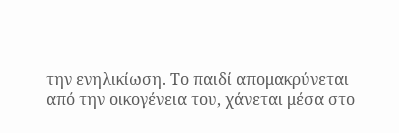την ενηλικίωση. Το παιδί απομακρύνεται από την οικογένεια του, χάνεται μέσα στο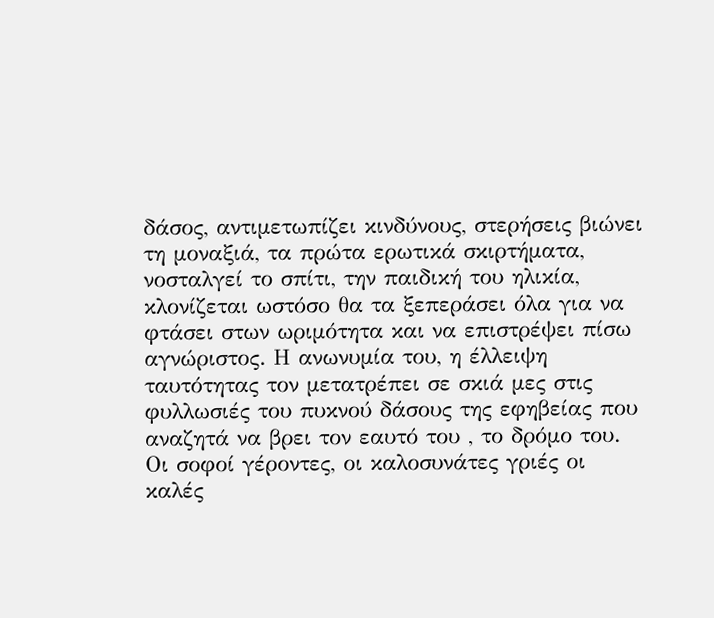δάσος, αντιμετωπίζει κινδύνους, στερήσεις βιώνει τη μοναξιά, τα πρώτα ερωτικά σκιρτήματα, νοσταλγεί το σπίτι, την παιδική του ηλικία, κλονίζεται ωστόσο θα τα ξεπεράσει όλα για να φτάσει στων ωριμότητα και να επιστρέψει πίσω αγνώριστος. Η ανωνυμία του, η έλλειψη ταυτότητας τον μετατρέπει σε σκιά μες στις φυλλωσιές του πυκνού δάσους της εφηβείας που αναζητά να βρει τον εαυτό του , το δρόμο του. Οι σοφοί γέροντες, οι καλοσυνάτες γριές οι καλές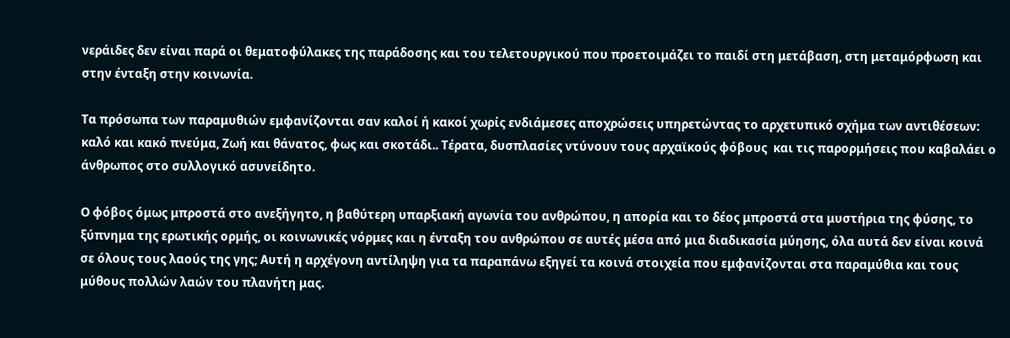νεράιδες δεν είναι παρά οι θεματοφύλακες της παράδοσης και του τελετουργικού που προετοιμάζει το παιδί στη μετάβαση, στη μεταμόρφωση και στην ένταξη στην κοινωνία.

Τα πρόσωπα των παραμυθιών εμφανίζονται σαν καλοί ή κακοί χωρίς ενδιάμεσες αποχρώσεις υπηρετώντας το αρχετυπικό σχήμα των αντιθέσεων: καλό και κακό πνεύμα, Ζωή και θάνατος, φως και σκοτάδι.. Τέρατα, δυσπλασίες ντύνουν τους αρχαϊκούς φόβους  και τις παρορμήσεις που καβαλάει ο άνθρωπος στο συλλογικό ασυνείδητο.

Ο φόβος όμως μπροστά στο ανεξήγητο, η βαθύτερη υπαρξιακή αγωνία του ανθρώπου, η απορία και το δέος μπροστά στα μυστήρια της φύσης, το ξύπνημα της ερωτικής ορμής, οι κοινωνικές νόρμες και η ένταξη του ανθρώπου σε αυτές μέσα από μια διαδικασία μύησης, όλα αυτά δεν είναι κοινά σε όλους τους λαούς της γης; Αυτή η αρχέγονη αντίληψη για τα παραπάνω εξηγεί τα κοινά στοιχεία που εμφανίζονται στα παραμύθια και τους μύθους πολλών λαών του πλανήτη μας.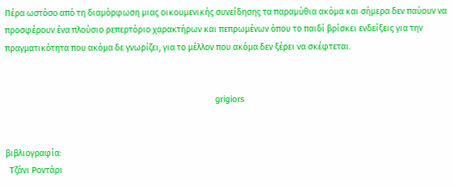Πέρα ωστόσο από τη διαμόρφωση μιας οικουμενικής συνείδησης τα παραμύθια ακόμα και σήμερα δεν παύουν να προσφέρουν ένα πλούσιο ρεπερτόριο χαρακτήρων και πεπρωμένων όπου το παιδί βρίσκει ενδείξεις για την πραγματικότητα που ακόμα δε γνωρίζει, για το μέλλον που ακόμα δεν ξέρει να σκέφτεται.


                                                                                                         grigiors


βιβλιογραφία:
  Τζάνι Ροντάρι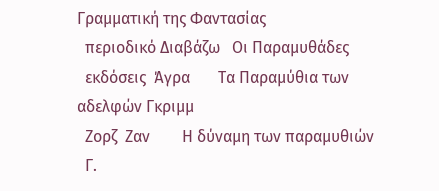Γραμματική της Φαντασίας
  περιοδικό Διαβάζω   Οι Παραμυθάδες
  εκδόσεις  Άγρα       Τα Παραμύθια των αδελφών Γκριμμ
  Ζορζ  Ζαν        Η δύναμη των παραμυθιών
  Γ.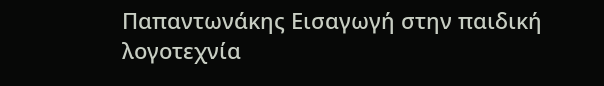Παπαντωνάκης Εισαγωγή στην παιδική λογοτεχνία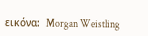εικόνα:  Morgan Weistling